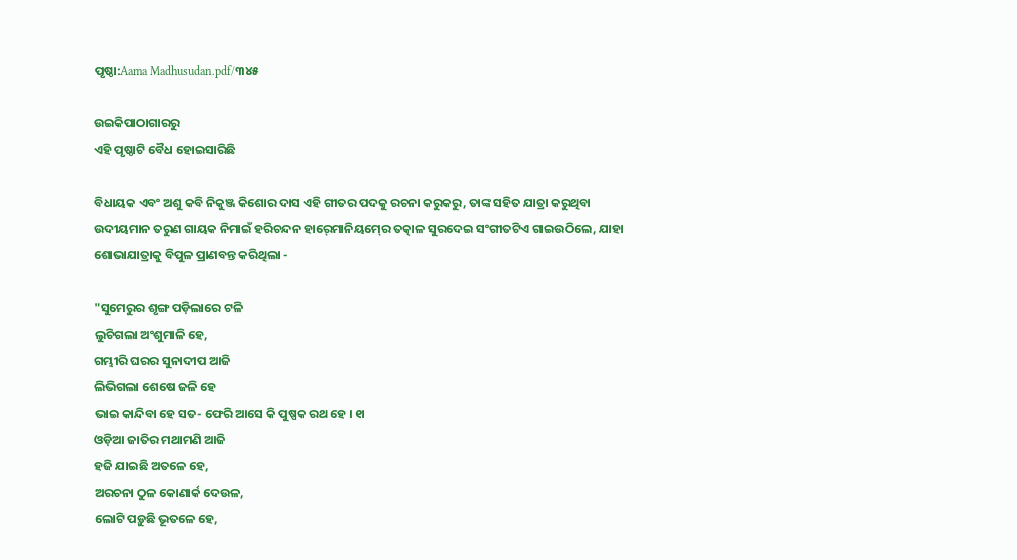ପୃଷ୍ଠା:Aama Madhusudan.pdf/୩୪୫

ଉଇକିପାଠାଗାର‌ରୁ
ଏହି ପୃଷ୍ଠାଟି ବୈଧ ହୋଇସାରିଛି

ବିଧାୟକ ଏବଂ ଅଶୁ କବି ନିକୁଞ୍ଜ କିଶୋର ଦାସ ଏହି ଗୀତର ପଦକୁ ରଚନା କରୁକରୁ, ତାଙ୍କ ସହିତ ଯାତ୍ରା କରୁଥିବା ଉଦୀୟମାନ ତରୁଣ ଗାୟକ ନିମାଇଁ ହରିଚନ୍ଦନ ହାର୍‍ମୋନିୟମ୍‍ରେ ତତ୍କାଳ ସୁରଦେଇ ସଂଗୀତଟିଏ ଗାଇଉଠିଲେ, ଯାହା ଶୋଭାଯାତ୍ରାକୁ ବିପୁଳ ପ୍ରାଣବନ୍ତ କରିଥିଲା -

"ସୁମେରୁର ଶୃଙ୍ଗ ପଡ଼ିଲାରେ ଟଳି
ଲୁଚିଗଲା ଅଂଶୁମାଳି ହେ,
ଗମ୍ଭୀରି ଘରର ସୁନାଦୀପ ଆଜି
ଲିଭିଗଲା ଶେଷେ ଜଳି ହେ
ଭାଇ କାନ୍ଦିବା ହେ ସତ- ଫେରି ଆସେ କି ପୁଷ୍ପକ ରଥ ହେ । ୧ା
ଓଡ଼ିଆ ଜାତିର ମଥାମଣି ଆଜି
ହଜି ଯାଇଛି ଅତଳେ ହେ,
ଅରଚନା ଠୁଳ କୋଣାର୍କ ଦେଉଳ,
ଲୋଟି ପଡ଼ୁଛି ଭୂତଳେ ହେ,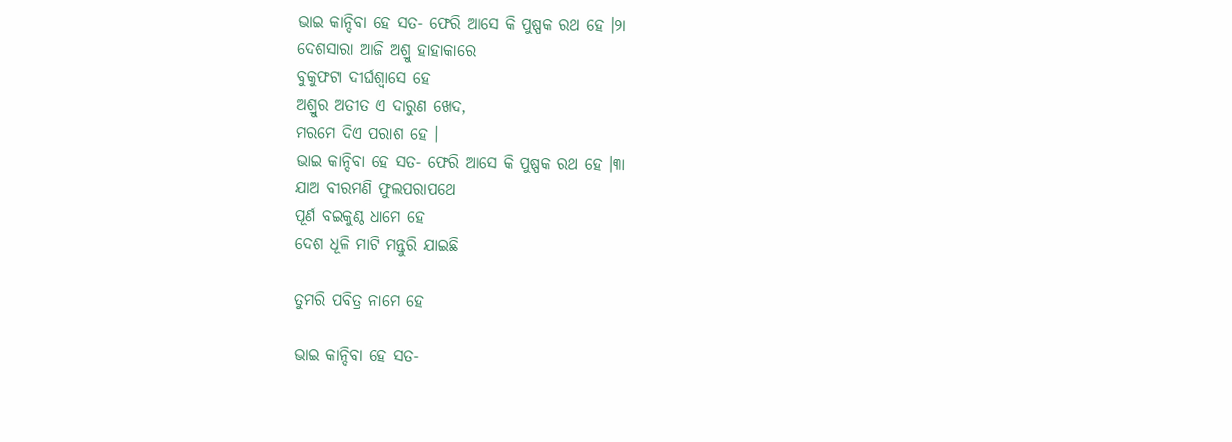ଭାଇ କାନ୍ଦିବା ହେ ସତ- ଫେରି ଆସେ କି ପୁଷ୍ପକ ରଥ ହେ ।୨ା
ଦେଶସାରା ଆଜି ଅଶ୍ରୁ ହାହାକାରେ
ବୁକୁଫଟା ଦୀର୍ଘଶ୍ୱାସେ ହେ
ଅଶ୍ରୁର ଅତୀତ ଏ ଦାରୁଣ ଖେଦ,
ମରମେ ଦିଏ ପରାଶ ହେ ।
ଭାଇ କାନ୍ଦିବା ହେ ସତ- ଫେରି ଆସେ କି ପୁଷ୍ପକ ରଥ ହେ ।୩ା
ଯାଅ ବୀରମଣି ଫୁଲପରାପଥେ
ପୂର୍ଣ ବଇକୁଣ୍ଠ ଧାମେ ହେ
ଦେଶ ଧୂଳି ମାଟି ମନ୍ତୁରି ଯାଇଛି

ତୁମରି ପବିତ୍ର ନାମେ ହେ

ଭାଇ କାନ୍ଦିବା ହେ ସତ-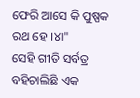ଫେରି ଆସେ କି ପୁଷ୍ପକ ରଥ ହେ ।୪ା"
ସେହି ଗୀତି ସର୍ବତ୍ର ବହିଚାଲିଛି ଏକ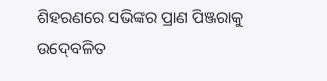ଶିହରଣରେ ସଭିଙ୍କର ପ୍ରାଣ ପିଞ୍ଜରାକୁ ଉଦ୍‍ବେଳିତ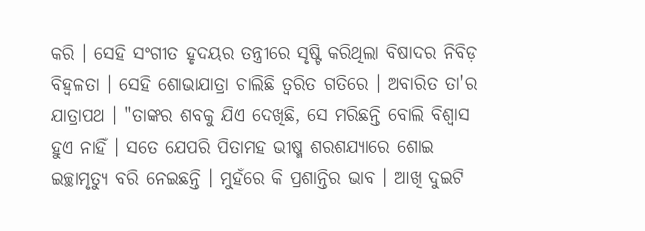କରି । ସେହି ସଂଗୀତ ହୃଦୟର ତନ୍ତ୍ରୀରେ ସୃଷ୍ଟି କରିଥିଲା ବିଷାଦର ନିବିଡ଼ ବିହ୍ୱଳତା । ସେହି ଶୋଭାଯାତ୍ରା ଚାଲିଛି ତ୍ୱରିତ ଗତିରେ । ଅବାରିତ ତା'ର ଯାତ୍ରାପଥ । "ତାଙ୍କର ଶବକୁ ଯିଏ ଦେଖିଛି, ସେ ମରିଛନ୍ତି ବୋଲି ବିଶ୍ୱାସ ହୁଏ ନାହିଁ । ସତେ ଯେପରି ପିତାମହ ଭୀଷ୍ମ ଶରଶଯ୍ୟାରେ ଶୋଇ ଇଚ୍ଛାମୃତ୍ୟୁ ବରି ନେଇଛନ୍ତି । ମୁହଁରେ କି ପ୍ରଶାନ୍ତିର ଭାବ । ଆଖି ଦୁଇଟି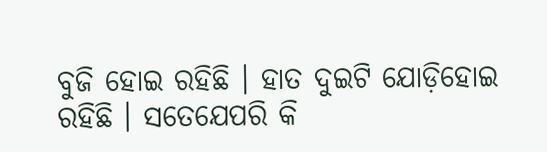ବୁଜି ହୋଇ ରହିଛି । ହାତ ଦୁଇଟି ଯୋଡ଼ିହୋଇ ରହିଛି । ସତେଯେପରି କି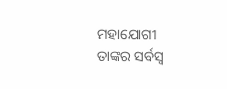ମହାଯୋଗୀ ତାଙ୍କର ସର୍ବସ୍ୱ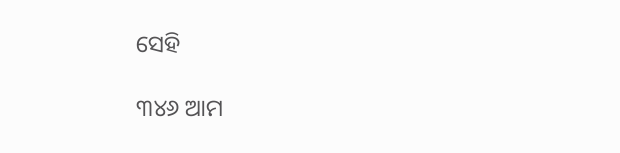ସେହି

୩୪୬ ଆମ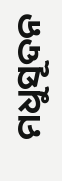ମଧୁସୂଦନ